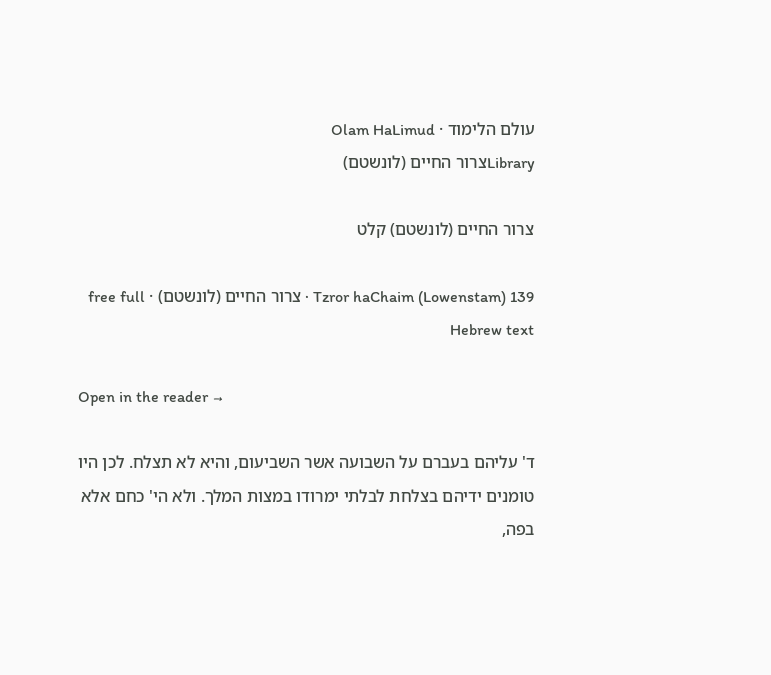עולם הלימוד · Olam HaLimud
Libraryצרור החיים (לונשטם)

צרור החיים (לונשטם) קלט

Tzror haChaim (Lowenstam) 139 · צרור החיים (לונשטם) · free full Hebrew text

Open in the reader →

ד' עליהם בעברם על השבועה אשר השביעום, והיא לא תצלח. לכן היו טומנים ידיהם בצלחת לבלתי ימרודו במצות המלך. ולא הי' כחם אלא בפה,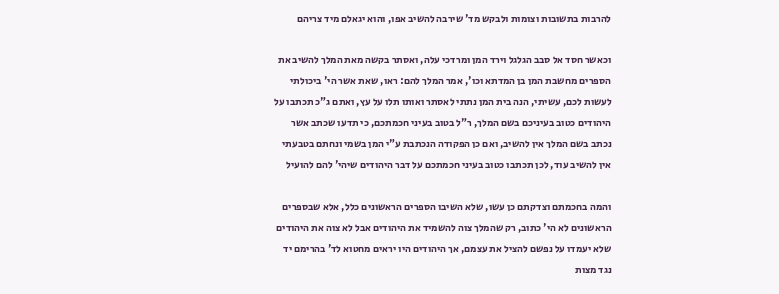להרבות בתשובות וצומות ולבקש מד' שירבה להשיב אפו, והוא יגאלם מיד צריהם

וכאשר חסד אל סבב הגלגל וירד המן ומרדכי עלה, ואסתר בקשה מאת המלך להשיב את הספרים מחשבת המן בן המדתא וכו', אמר המלך להם: ראו, שאת אשר הי' ביכולתי לעשות לכם, עשיתי, הנה בית המן נתתי לאסתר ואותו תלו על עץ, ואתם ג"כ תכתבו על היהודים כטוב בעיניכם בשם המלך, ר"ל בטוב בעיני חכמתכם, כי תדעו שכתב אשר נכתב בשם המלך אין להשיב, ואם כן הפקודה הנכתבת ע"י המן בשמי ונחתם בטבעתי אין להשיב עוד, לכן תכתבו כטוב בעיני חכמתכם על דבר היהודים שיהי' להם להועיל

והמה בחכמתם וצדקתם כן עשו, שלא השיבו הספרים הראשונים כלל, אלא שבספרים הראשונים לא הי' כתוב, רק שהמלך צוה להשמיד את היהודים אבל לא צוה את היהודים שלא יעמדו על נפשם להציל את עצמם, אך היהודים היו יראים מחטוא לד' בהרימם יד נגד מצות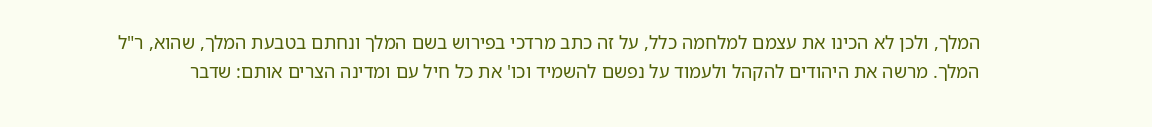המלך, ולכן לא הכינו את עצמם למלחמה כלל, על זה כתב מרדכי בפירוש בשם המלך ונחתם בטבעת המלך, שהוא, ר"ל המלך. מרשה את היהודים להקהל ולעמוד על נפשם להשמיד וכו' את כל חיל עם ומדינה הצרים אותם: שדבר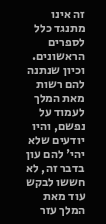זה אינו מתנגד כלל לספרים הראשונים. וכיון שנתנה להם רשות מאת המלך לעמוד על נפשם, והיו יודעים שלא יהי' להם עון בדבר זה, לא חששו לבקש עוד מאת המלך עזר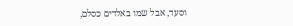וסעד, אבל שמו באלדים כסלם,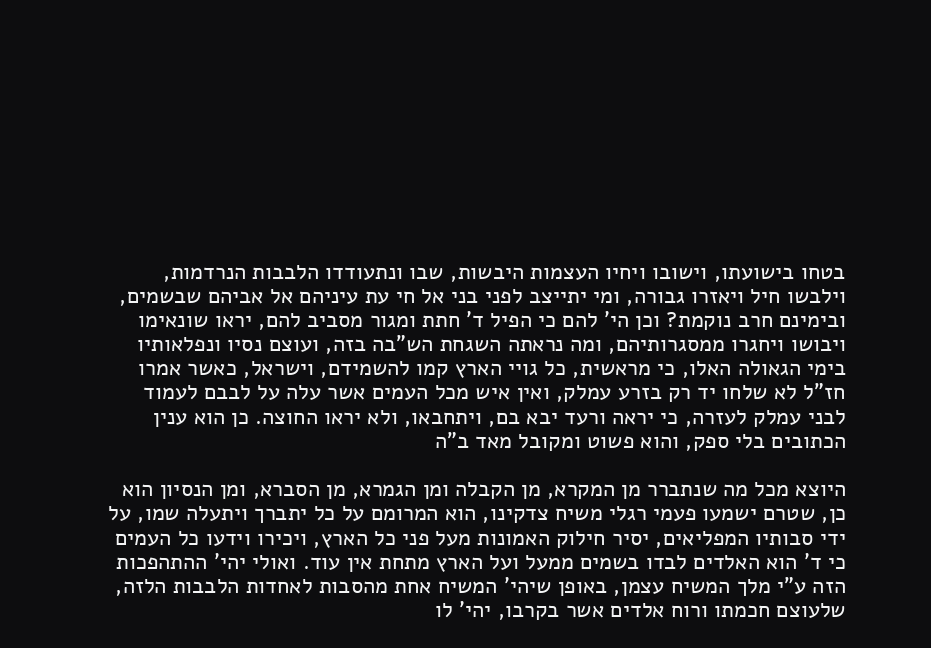בטחו בישועתו, וישובו ויחיו העצמות היבשות, שבו ונתעודדו הלבבות הנרדמות, וילבשו חיל ויאזרו גבורה, ומי יתייצב לפני בני אל חי עת עיניהם אל אביהם שבשמים, ובימינם חרב נוקמת? וכן הי' להם כי הפיל ד' חתת ומגור מסביב להם, יראו שונאימו ויבושו ויחגרו ממסגרותיהם, ומה נראתה השגחת הש"בה בזה, ועוצם נסיו ונפלאותיו בימי הגאולה האלו, כי מראשית, כל גויי הארץ קמו להשמידם, וישראל, כאשר אמרו חז"ל לא שלחו יד רק בזרע עמלק, ואין איש מכל העמים אשר עלה על לבבם לעמוד לבני עמלק לעזרה, כי יראה ורעד יבא בם, ויתחבאו, ולא יראו החוצה. כן הוא ענין הכתובים בלי ספק, והוא פשוט ומקובל מאד ב"ה

היוצא מכל מה שנתברר מן המקרא, מן הקבלה ומן הגמרא, מן הסברא, ומן הנסיון הוא כן, שטרם ישמעו פעמי רגלי משיח צדקינו, הוא המרומם על כל יתברך ויתעלה שמו, על ידי סבותיו המפליאים, יסיר חילוק האמונות מעל פני כל הארץ, ויכירו וידעו כל העמים כי ד' הוא האלדים לבדו בשמים ממעל ועל הארץ מתחת אין עוד. ואולי יהי' ההתהפכות הזה ע"י מלך המשיח עצמן, באופן שיהי' המשיח אחת מהסבות לאחדות הלבבות הלזה, שלעוצם חכמתו ורוח אלדים אשר בקרבו, יהי' לו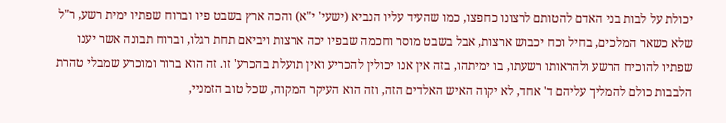יכולת על לבות בני האדם להטותם לרצונו כחפצו, כמו שהעיד עליו הנביא (ישעי' י"א) והכה ארץ בשבט פיו וברוח שפתיו ימית רשע, ר"ל שלא כשאר המלכים, בחיל וכח יכבוש ארצות, אבל בשבט מוסר וחכמה שבפיו יכה ארצות ויביאם תחת רגלו, וברוח תבונה אשר יענו שפתיו להוכיח הרשע ולהראותו רשעתו, בו ימיתהו, בזה אין אנו יכולין להכריע ואין תועלת בהכרע' זו. זה הוא ברור ומוכרע שמבלי טהרת הלבבות כולם להמליך עליהם ד' אחד, לא יקוה האיש האלדים הזה, וזה הוא העיקר המקוה, שכל טוב הזמניי,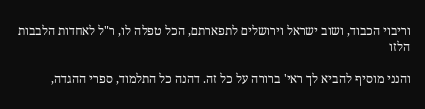וריבוי הכבוד, ושוב ישראל וירושלים לתפארתם, הכל טפלה לו, ר"ל לאחדות הלבבות הלזו

והנני מוסיף להביא לך ראי' ברורה על כל זה. דהנה כל התלמוד, ספרי ההגדה,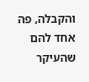והקבלה, פה אחד להם שהעיקר